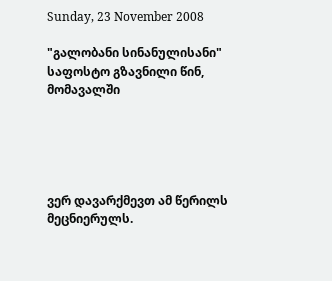Sunday, 23 November 2008

"გალობანი სინანულისანი" საფოსტო გზავნილი წინ, მომავალში





ვერ დავარქმევთ ამ წერილს მეცნიერულს.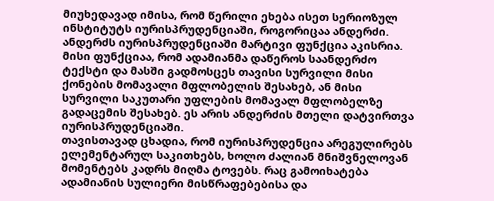მიუხედავად იმისა, რომ წერილი ეხება ისეთ სერიოზულ ინსტიტუტს იურისპრუდენციაში, როგორიცაა ანდერძი. ანდერძს იურისპრუდენციაში მარტივი ფუნქცია აკისრია. მისი ფუნქციაა, რომ ადამიანმა დაწეროს საანდერძო ტექსტი და მასში გადმოსცეს თავისი სურვილი მისი ქონების მომავალი მფლობელის შესახებ, ან მისი სურვილი საკუთარი უფლების მომავალ მფლობელზე გადაცემის შესახებ. ეს არის ანდერძის მთელი დატვირთვა იურისპრუდენციაში.
თავისთავად ცხადია, რომ იურისპრუდენცია არეგულირებს ელემენტარულ საკითხებს, ხოლო ძალიან მნიშვნელოვან მომენტებს კადრს მიღმა ტოვებს. რაც გამოიხატება ადამიანის სულიერი მისწრაფებებისა და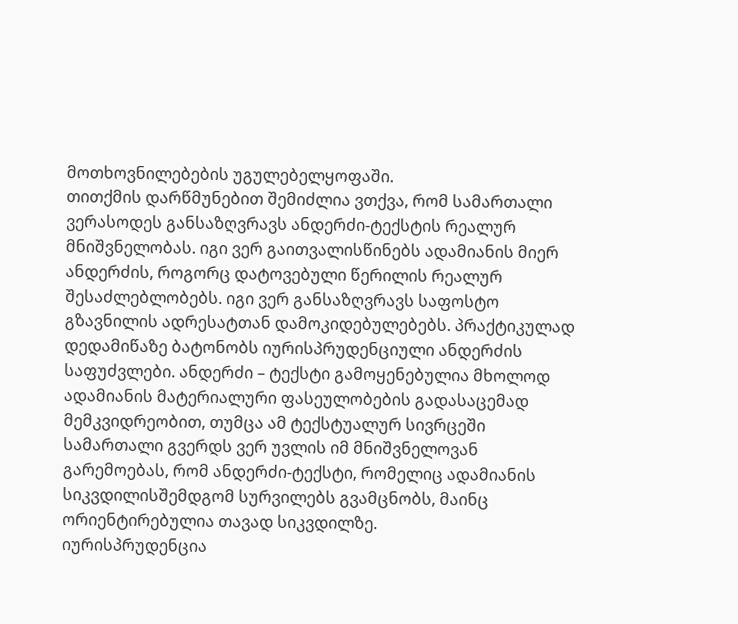მოთხოვნილებების უგულებელყოფაში.
თითქმის დარწმუნებით შემიძლია ვთქვა, რომ სამართალი ვერასოდეს განსაზღვრავს ანდერძი-ტექსტის რეალურ მნიშვნელობას. იგი ვერ გაითვალისწინებს ადამიანის მიერ ანდერძის, როგორც დატოვებული წერილის რეალურ შესაძლებლობებს. იგი ვერ განსაზღვრავს საფოსტო გზავნილის ადრესატთან დამოკიდებულებებს. პრაქტიკულად დედამიწაზე ბატონობს იურისპრუდენციული ანდერძის საფუძვლები. ანდერძი – ტექსტი გამოყენებულია მხოლოდ ადამიანის მატერიალური ფასეულობების გადასაცემად მემკვიდრეობით, თუმცა ამ ტექსტუალურ სივრცეში სამართალი გვერდს ვერ უვლის იმ მნიშვნელოვან გარემოებას, რომ ანდერძი-ტექსტი, რომელიც ადამიანის სიკვდილისშემდგომ სურვილებს გვამცნობს, მაინც ორიენტირებულია თავად სიკვდილზე.
იურისპრუდენცია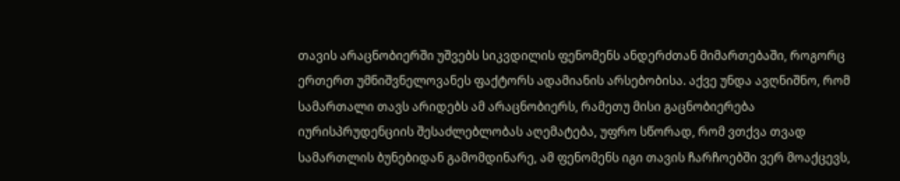თავის არაცნობიერში უშვებს სიკვდილის ფენომენს ანდერძთან მიმართებაში, როგორც ერთერთ უმნიშვნელოვანეს ფაქტორს ადამიანის არსებობისა. აქვე უნდა ავღნიშნო, რომ სამართალი თავს არიდებს ამ არაცნობიერს, რამეთუ მისი გაცნობიერება იურისპრუდენციის შესაძლებლობას აღემატება, უფრო სწორად, რომ ვთქვა თვად სამართლის ბუნებიდან გამომდინარე, ამ ფენომენს იგი თავის ჩარჩოებში ვერ მოაქცევს,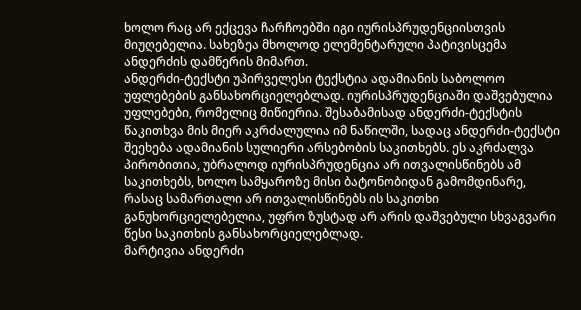ხოლო რაც არ ექცევა ჩარჩოებში იგი იურისპრუდენციისთვის მიუღებელია. სახეზეა მხოლოდ ელემენტარული პატივისცემა ანდერძის დამწერის მიმართ.
ანდერძი-ტექსტი უპირველესი ტექსტია ადამიანის საბოლოო უფლებების განსახორციელებლად. იურისპრუდენციაში დაშვებულია უფლებები, რომელიც მიწიერია. შესაბამისად ანდერძი-ტექსტის წაკითხვა მის მიერ აკრძალულია იმ ნაწილში, სადაც ანდერძი-ტექსტი შეეხება ადამიანის სულიერი არსებობის საკითხებს. ეს აკრძალვა პირობითია, უბრალოდ იურისპრუდენცია არ ითვალისწინებს ამ საკითხებს, ხოლო სამყაროზე მისი ბატონობიდან გამომდინარე, რასაც სამართალი არ ითვალისწინებს ის საკითხი განუხორციელებელია, უფრო ზუსტად არ არის დაშვებული სხვაგვარი წესი საკითხის განსახორციელებლად.
მარტივია ანდერძი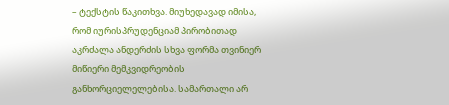– ტექსტის წაკითხვა. მიუხედავად იმისა, რომ იურისპრუდენციამ პირობითად აკრძალა ანდერძის სხვა ფორმა თვინიერ მიწიერი მემკვიდრეობის განხორციელელებისა. სამართალი არ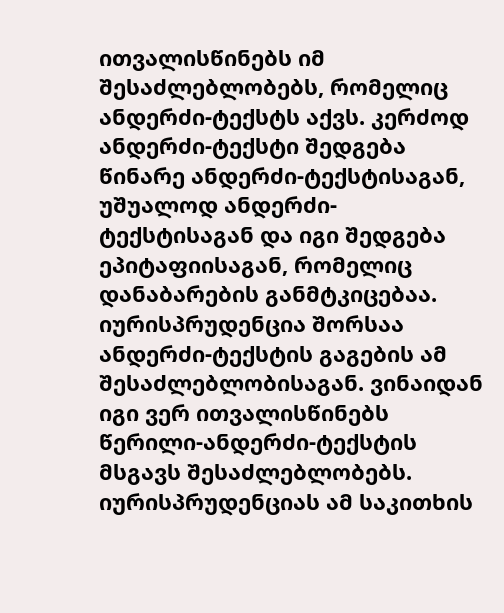ითვალისწინებს იმ შესაძლებლობებს, რომელიც ანდერძი-ტექსტს აქვს. კერძოდ ანდერძი-ტექსტი შედგება წინარე ანდერძი-ტექსტისაგან, უშუალოდ ანდერძი-ტექსტისაგან და იგი შედგება ეპიტაფიისაგან, რომელიც დანაბარების განმტკიცებაა.
იურისპრუდენცია შორსაა ანდერძი-ტექსტის გაგების ამ შესაძლებლობისაგან. ვინაიდან იგი ვერ ითვალისწინებს წერილი-ანდერძი-ტექსტის მსგავს შესაძლებლობებს. იურისპრუდენციას ამ საკითხის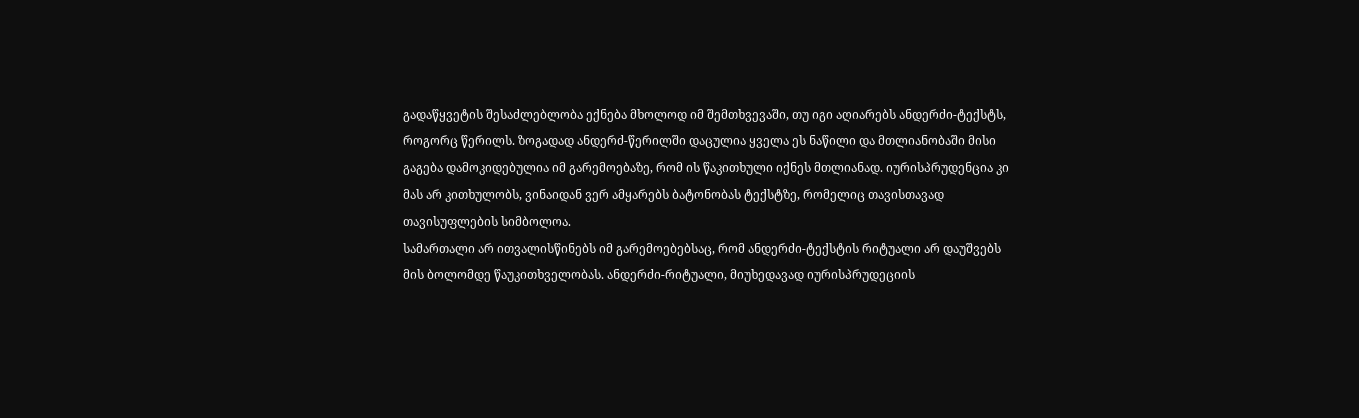გადაწყვეტის შესაძლებლობა ექნება მხოლოდ იმ შემთხვევაში, თუ იგი აღიარებს ანდერძი-ტექსტს, როგორც წერილს. ზოგადად ანდერძ-წერილში დაცულია ყველა ეს ნაწილი და მთლიანობაში მისი გაგება დამოკიდებულია იმ გარემოებაზე, რომ ის წაკითხული იქნეს მთლიანად. იურისპრუდენცია კი მას არ კითხულობს, ვინაიდან ვერ ამყარებს ბატონობას ტექსტზე, რომელიც თავისთავად თავისუფლების სიმბოლოა.
სამართალი არ ითვალისწინებს იმ გარემოებებსაც, რომ ანდერძი-ტექსტის რიტუალი არ დაუშვებს მის ბოლომდე წაუკითხველობას. ანდერძი-რიტუალი, მიუხედავად იურისპრუდეციის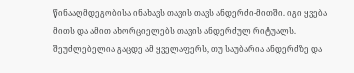წინააღმდეგობისა ინახავს თავის თავს ანდერძი-მითში. იგი ყვება მითს და ამით ახორციელებს თავის ანდერძულ რიტუალს. შეუძლებელია გაცდე ამ ყველაფერს, თუ საუბარია ანდერძზე და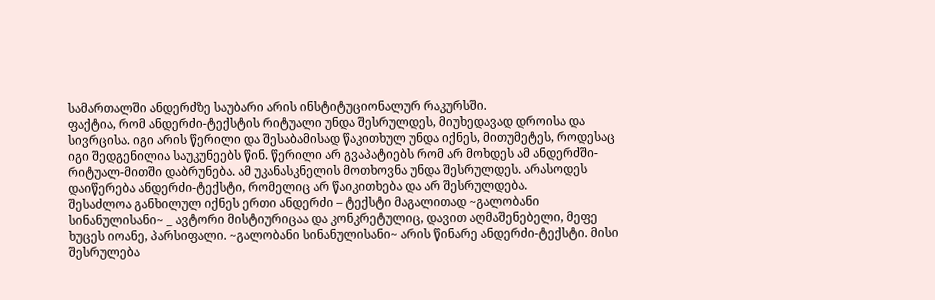სამართალში ანდერძზე საუბარი არის ინსტიტუციონალურ რაკურსში.
ფაქტია, რომ ანდერძი-ტექსტის რიტუალი უნდა შესრულდეს, მიუხედავად დროისა და სივრცისა. იგი არის წერილი და შესაბამისად წაკითხულ უნდა იქნეს, მითუმეტეს, როდესაც იგი შედგენილია საუკუნეებს წინ. წერილი არ გვაპატიებს რომ არ მოხდეს ამ ანდერძში-რიტუალ-მითში დაბრუნება. ამ უკანასკნელის მოთხოვნა უნდა შესრულდეს. არასოდეს დაიწერება ანდერძი-ტექსტი, რომელიც არ წაიკითხება და არ შესრულდება.
შესაძლოა განხილულ იქნეს ერთი ანდერძი – ტექსტი მაგალითად ~გალობანი სინანულისანი~ _ ავტორი მისტიურიცაა და კონკრეტულიც, დავით აღმაშენებელი, მეფე ხუცეს იოანე, პარსიფალი. ~გალობანი სინანულისანი~ არის წინარე ანდერძი-ტექსტი. მისი შესრულება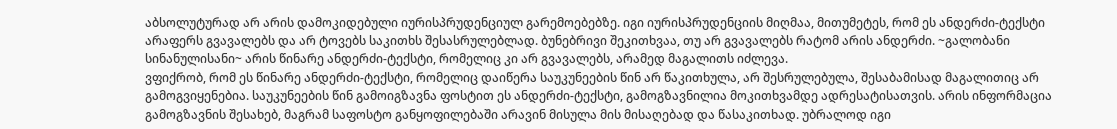აბსოლუტურად არ არის დამოკიდებული იურისპრუდენციულ გარემოებებზე. იგი იურისპრუდენციის მიღმაა, მითუმეტეს, რომ ეს ანდერძი-ტექსტი არაფერს გვავალებს და არ ტოვებს საკითხს შესასრულებლად. ბუნებრივი შეკითხვაა, თუ არ გვავალებს რატომ არის ანდერძი. ~გალობანი სინანულისანი~ არის წინარე ანდერძი-ტექსტი, რომელიც კი არ გვავალებს, არამედ მაგალითს იძლევა.
ვფიქრობ, რომ ეს წინარე ანდერძი-ტექსტი, რომელიც დაიწერა საუკუნეების წინ არ წაკითხულა, არ შესრულებულა, შესაბამისად მაგალითიც არ გამოგვიყენებია. საუკუნეების წინ გამოიგზავნა ფოსტით ეს ანდერძი-ტექსტი, გამოგზავნილია მოკითხვამდე ადრესატისათვის. არის ინფორმაცია გამოგზავნის შესახებ, მაგრამ საფოსტო განყოფილებაში არავინ მისულა მის მისაღებად და წასაკითხად. უბრალოდ იგი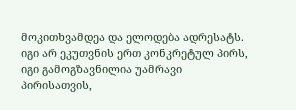მოკითხვამდეა და ელოდება ადრესატს. იგი არ ეკუთვნის ერთ კონკრეტულ პირს, იგი გამოგზავნილია უამრავი პირისათვის,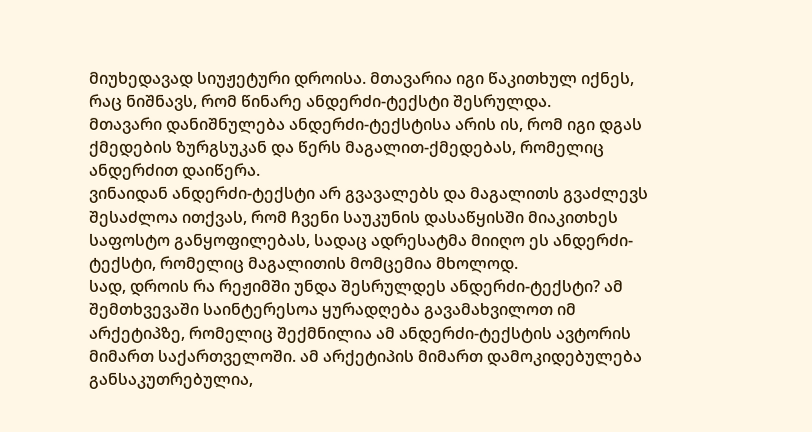მიუხედავად სიუჟეტური დროისა. მთავარია იგი წაკითხულ იქნეს, რაც ნიშნავს, რომ წინარე ანდერძი-ტექსტი შესრულდა.
მთავარი დანიშნულება ანდერძი-ტექსტისა არის ის, რომ იგი დგას ქმედების ზურგსუკან და წერს მაგალით-ქმედებას, რომელიც ანდერძით დაიწერა.
ვინაიდან ანდერძი-ტექსტი არ გვავალებს და მაგალითს გვაძლევს შესაძლოა ითქვას, რომ ჩვენი საუკუნის დასაწყისში მიაკითხეს საფოსტო განყოფილებას, სადაც ადრესატმა მიიღო ეს ანდერძი-ტექსტი, რომელიც მაგალითის მომცემია მხოლოდ.
სად, დროის რა რეჟიმში უნდა შესრულდეს ანდერძი-ტექსტი? ამ შემთხვევაში საინტერესოა ყურადღება გავამახვილოთ იმ არქეტიპზე, რომელიც შექმნილია ამ ანდერძი-ტექსტის ავტორის მიმართ საქართველოში. ამ არქეტიპის მიმართ დამოკიდებულება განსაკუთრებულია,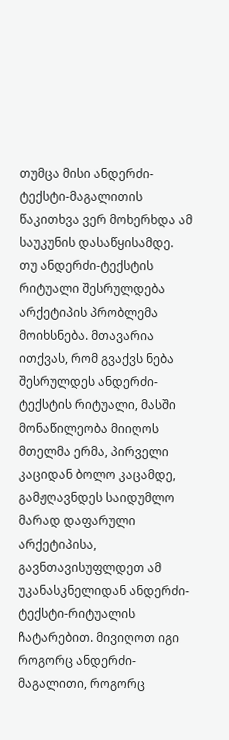თუმცა მისი ანდერძი-ტექსტი-მაგალითის წაკითხვა ვერ მოხერხდა ამ საუკუნის დასაწყისამდე. თუ ანდერძი-ტექსტის რიტუალი შესრულდება არქეტიპის პრობლემა მოიხსნება. მთავარია ითქვას, რომ გვაქვს ნება შესრულდეს ანდერძი-ტექსტის რიტუალი, მასში მონაწილეობა მიიღოს მთელმა ერმა, პირველი კაციდან ბოლო კაცამდე, გამჟღავნდეს საიდუმლო მარად დაფარული არქეტიპისა, გავნთავისუფლდეთ ამ უკანასკნელიდან ანდერძი-ტექსტი-რიტუალის ჩატარებით. მივიღოთ იგი როგორც ანდერძი-მაგალითი, როგორც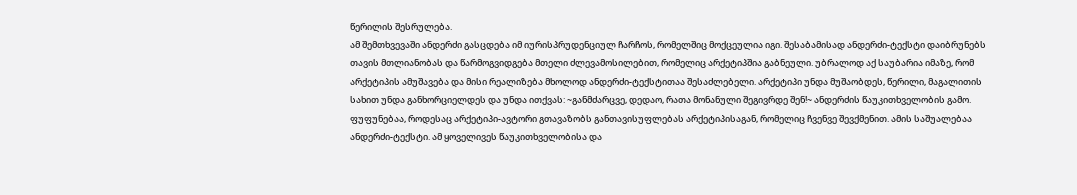წერილის შესრულება.
ამ შემთხვევაში ანდერძი გასცდება იმ იურისპრუდენციულ ჩარჩოს, რომელშიც მოქცეულია იგი. შესაბამისად ანდერძი-ტექსტი დაიბრუნებს თავის მთლიანობას და წარმოგვიდგება მთელი ძლევამოსილებით, რომელიც არქეტიპშია გაბნეული. უბრალოდ აქ საუბარია იმაზე, რომ არქეტიპის ამუშავება და მისი რეალიზება მხოლოდ ანდერძი-ტექსტითაა შესაძლებელი. არქეტიპი უნდა მუშაობდეს, წერილი, მაგალითის სახით უნდა განხორციელდეს და უნდა ითქვას: ~განმძარცვე, დედაო, რათა მონანული შეგივრდე შენ!~ ანდერძის წაუკითხველობის გამო.
ფუფუნებაა, როდესაც არქეტიპი-ავტორი გთავაზობს განთავისუფლებას არქეტიპისაგან, რომელიც ჩვენვე შევქმენით. ამის საშუალებაა ანდერძი-ტექსტი. ამ ყოველივეს წაუკითხველობისა და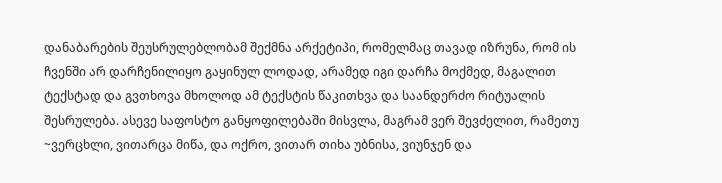დანაბარების შეუსრულებლობამ შექმნა არქეტიპი, რომელმაც თავად იზრუნა, რომ ის ჩვენში არ დარჩენილიყო გაყინულ ლოდად, არამედ იგი დარჩა მოქმედ, მაგალით ტექსტად და გვთხოვა მხოლოდ ამ ტექსტის წაკითხვა და საანდერძო რიტუალის შესრულება. ასევე საფოსტო განყოფილებაში მისვლა, მაგრამ ვერ შევძელით, რამეთუ ~ვერცხლი, ვითარცა მიწა, და ოქრო, ვითარ თიხა უბნისა, ვიუნჯენ და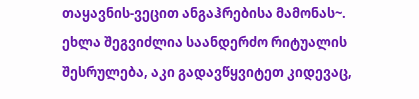თაყავნის-ვეცით ანგაჰრებისა მამონას~.
ეხლა შეგვიძლია საანდერძო რიტუალის შესრულება, აკი გადავწყვიტეთ კიდევაც,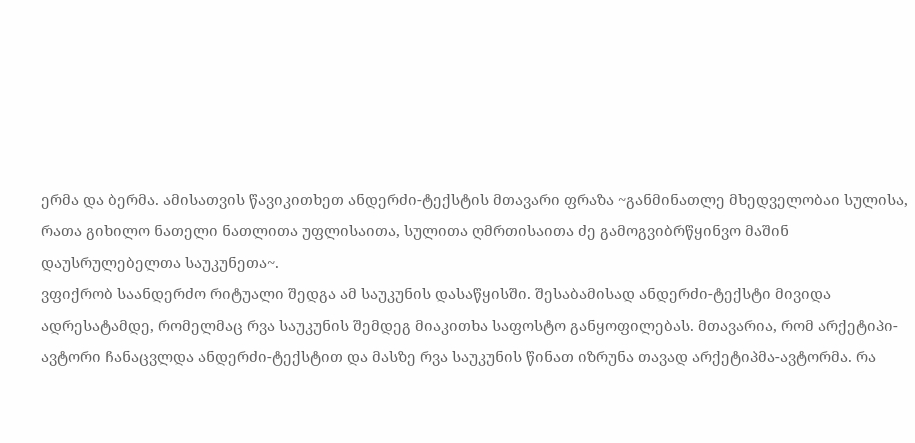ერმა და ბერმა. ამისათვის წავიკითხეთ ანდერძი-ტექსტის მთავარი ფრაზა ~განმინათლე მხედველობაი სულისა, რათა გიხილო ნათელი ნათლითა უფლისაითა, სულითა ღმრთისაითა ძე გამოგვიბრწყინვო მაშინ დაუსრულებელთა საუკუნეთა~.
ვფიქრობ საანდერძო რიტუალი შედგა ამ საუკუნის დასაწყისში. შესაბამისად ანდერძი-ტექსტი მივიდა ადრესატამდე, რომელმაც რვა საუკუნის შემდეგ მიაკითხა საფოსტო განყოფილებას. მთავარია, რომ არქეტიპი-ავტორი ჩანაცვლდა ანდერძი-ტექსტით და მასზე რვა საუკუნის წინათ იზრუნა თავად არქეტიპმა-ავტორმა. რა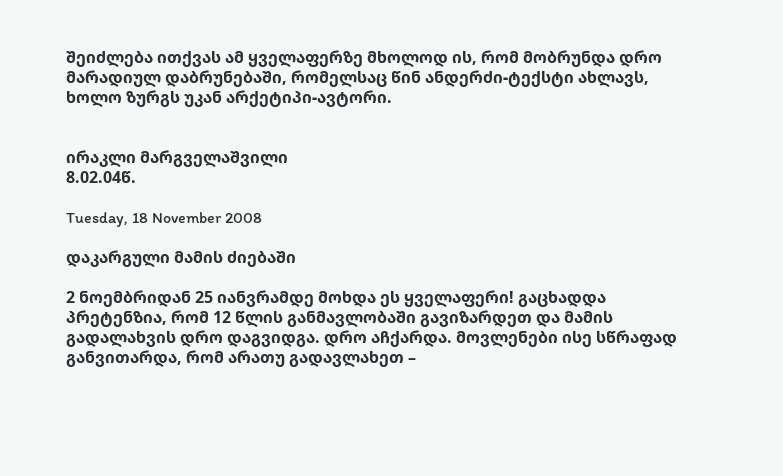შეიძლება ითქვას ამ ყველაფერზე მხოლოდ ის, რომ მობრუნდა დრო მარადიულ დაბრუნებაში, რომელსაც წინ ანდერძი-ტექსტი ახლავს, ხოლო ზურგს უკან არქეტიპი-ავტორი.


ირაკლი მარგველაშვილი
8.02.04წ.

Tuesday, 18 November 2008

დაკარგული მამის ძიებაში

2 ნოემბრიდან 25 იანვრამდე მოხდა ეს ყველაფერი! გაცხადდა პრეტენზია, რომ 12 წლის განმავლობაში გავიზარდეთ და მამის გადალახვის დრო დაგვიდგა. დრო აჩქარდა. მოვლენები ისე სწრაფად განვითარდა, რომ არათუ გადავლახეთ –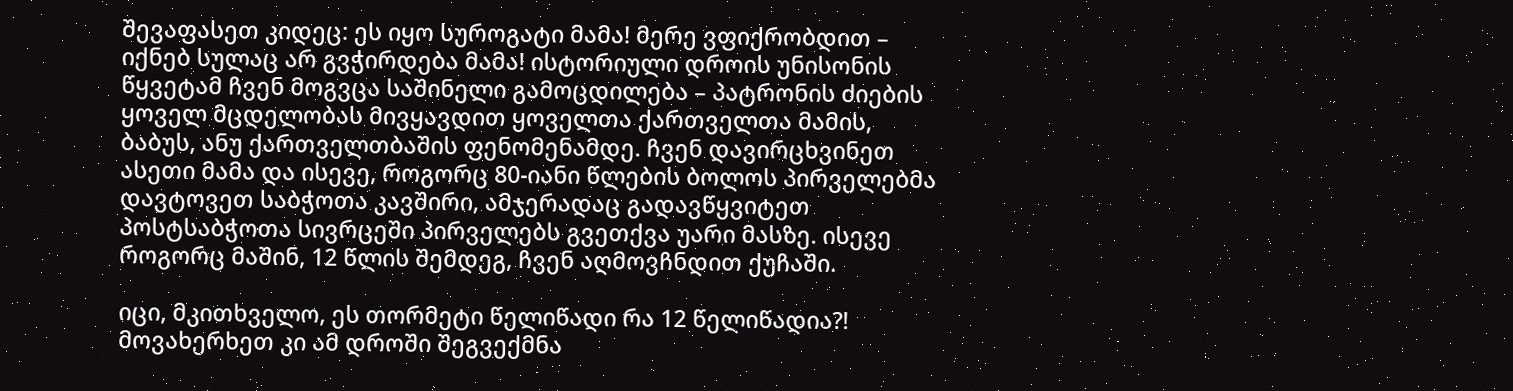შევაფასეთ კიდეც: ეს იყო სუროგატი მამა! მერე ვფიქრობდით – იქნებ სულაც არ გვჭირდება მამა! ისტორიული დროის უნისონის წყვეტამ ჩვენ მოგვცა საშინელი გამოცდილება – პატრონის ძიების ყოველ მცდელობას მივყავდით ყოველთა ქართველთა მამის, ბაბუს, ანუ ქართველთბაშის ფენომენამდე. ჩვენ დავირცხვინეთ ასეთი მამა და ისევე, როგორც 80-იანი წლების ბოლოს პირველებმა დავტოვეთ საბჭოთა კავშირი, ამჯერადაც გადავწყვიტეთ პოსტსაბჭოთა სივრცეში პირველებს გვეთქვა უარი მასზე. ისევე როგორც მაშინ, 12 წლის შემდეგ, ჩვენ აღმოვჩნდით ქუჩაში.

იცი, მკითხველო, ეს თორმეტი წელიწადი რა 12 წელიწადია?! მოვახერხეთ კი ამ დროში შეგვექმნა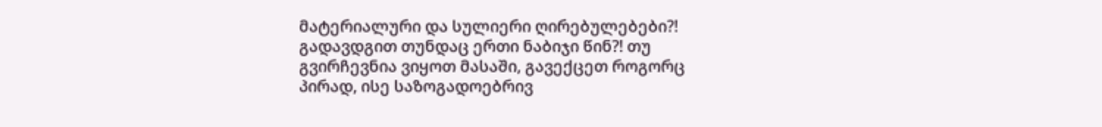მატერიალური და სულიერი ღირებულებები?! გადავდგით თუნდაც ერთი ნაბიჯი წინ?! თუ გვირჩევნია ვიყოთ მასაში, გავექცეთ როგორც პირად, ისე საზოგადოებრივ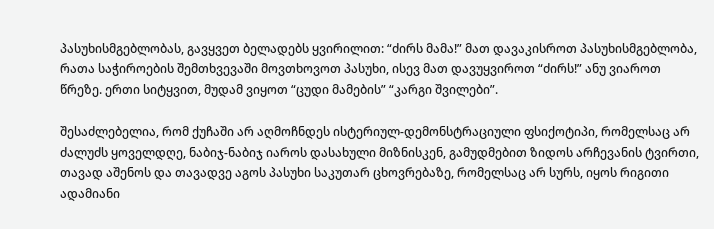პასუხისმგებლობას, გავყვეთ ბელადებს ყვირილით: “ძირს მამა!” მათ დავაკისროთ პასუხისმგებლობა, რათა საჭიროების შემთხვევაში მოვთხოვოთ პასუხი, ისევ მათ დავუყვიროთ “ძირს!” ანუ ვიაროთ წრეზე. ერთი სიტყვით, მუდამ ვიყოთ “ცუდი მამების” “კარგი შვილები”.

შესაძლებელია, რომ ქუჩაში არ აღმოჩნდეს ისტერიულ-დემონსტრაციული ფსიქოტიპი, რომელსაც არ ძალუძს ყოველდღე, ნაბიჯ-ნაბიჯ იაროს დასახული მიზნისკენ, გამუდმებით ზიდოს არჩევანის ტვირთი, თავად აშენოს და თავადვე აგოს პასუხი საკუთარ ცხოვრებაზე, რომელსაც არ სურს, იყოს რიგითი ადამიანი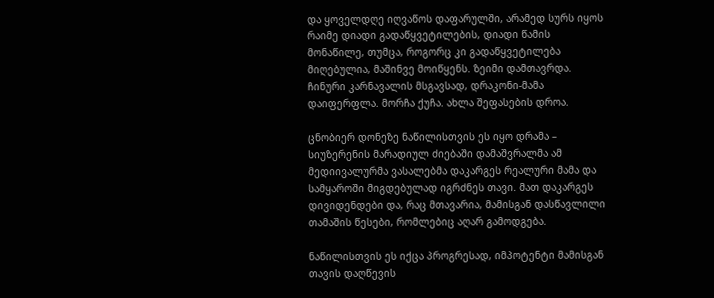და ყოველდღე იღვაწოს დაფარულში, არამედ სურს იყოს რაიმე დიადი გადაწყვეტილების, დიადი წამის მონაწილე, თუმცა, როგორც კი გადაწყვეტილება მიღებულია, მაშინვე მოიწყენს. ზეიმი დამთავრდა. ჩინური კარნავალის მსგავსად, დრაკონი-მამა დაიფერფლა. მორჩა ქუჩა. ახლა შეფასების დროა.

ცნობიერ დონეზე ნაწილისთვის ეს იყო დრამა – სიუზერენის მარადიულ ძიებაში დამაშვრალმა ამ მედიივალურმა ვასალებმა დაკარგეს რეალური მამა და სამყაროში მიგდებულად იგრძნეს თავი. მათ დაკარგეს დივიდენდები და, რაც მთავარია, მამისგან დასწავლილი თამაშის წესები, რომლებიც აღარ გამოდგება.

ნაწილისთვის ეს იქცა პროგრესად, იმპოტენტი მამისგან თავის დაღწევის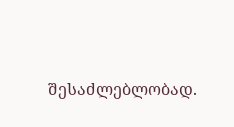შესაძლებლობად.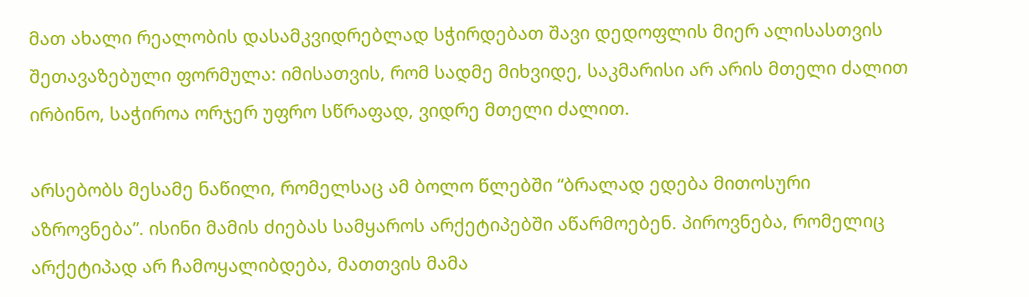მათ ახალი რეალობის დასამკვიდრებლად სჭირდებათ შავი დედოფლის მიერ ალისასთვის შეთავაზებული ფორმულა: იმისათვის, რომ სადმე მიხვიდე, საკმარისი არ არის მთელი ძალით ირბინო, საჭიროა ორჯერ უფრო სწრაფად, ვიდრე მთელი ძალით.

არსებობს მესამე ნაწილი, რომელსაც ამ ბოლო წლებში “ბრალად ედება მითოსური აზროვნება”. ისინი მამის ძიებას სამყაროს არქეტიპებში აწარმოებენ. პიროვნება, რომელიც არქეტიპად არ ჩამოყალიბდება, მათთვის მამა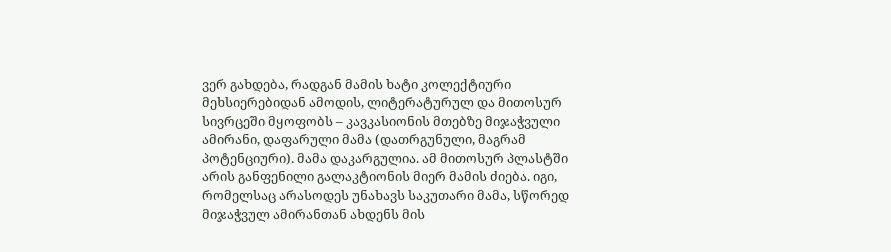ვერ გახდება, რადგან მამის ხატი კოლექტიური მეხსიერებიდან ამოდის, ლიტერატურულ და მითოსურ სივრცეში მყოფობს – კავკასიონის მთებზე მიჯაჭვული ამირანი, დაფარული მამა (დათრგუნული, მაგრამ პოტენციური). მამა დაკარგულია. ამ მითოსურ პლასტში არის განფენილი გალაკტიონის მიერ მამის ძიება. იგი, რომელსაც არასოდეს უნახავს საკუთარი მამა, სწორედ მიჯაჭვულ ამირანთან ახდენს მის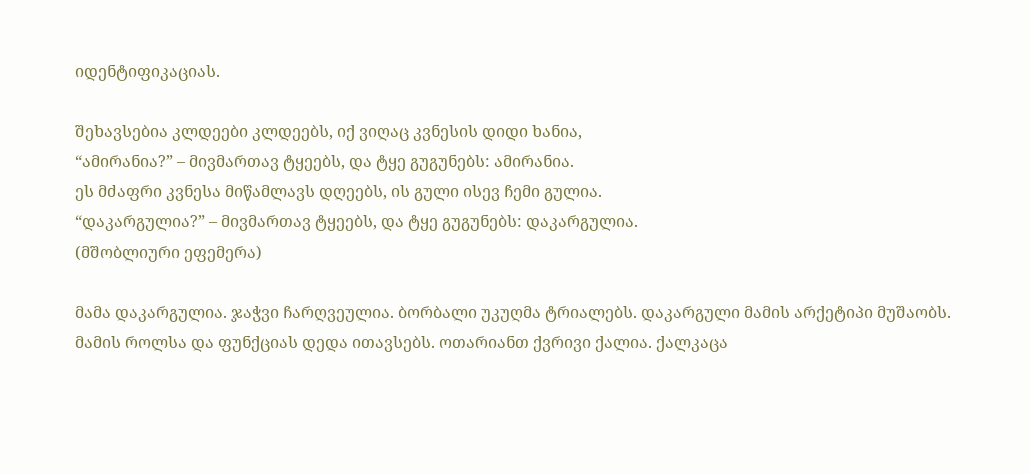იდენტიფიკაციას.

შეხავსებია კლდეები კლდეებს, იქ ვიღაც კვნესის დიდი ხანია,
“ამირანია?” – მივმართავ ტყეებს, და ტყე გუგუნებს: ამირანია.
ეს მძაფრი კვნესა მიწამლავს დღეებს, ის გული ისევ ჩემი გულია.
“დაკარგულია?” – მივმართავ ტყეებს, და ტყე გუგუნებს: დაკარგულია.
(მშობლიური ეფემერა)

მამა დაკარგულია. ჯაჭვი ჩარღვეულია. ბორბალი უკუღმა ტრიალებს. დაკარგული მამის არქეტიპი მუშაობს. მამის როლსა და ფუნქციას დედა ითავსებს. ოთარიანთ ქვრივი ქალია. ქალკაცა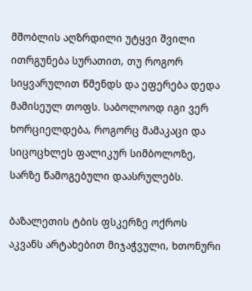მშობლის აღზრდილი უტყვი შვილი ითრგუნება სურათით, თუ როგორ სიყვარულით წმენდს და ეფერება დედა მამისეულ თოფს. საბოლოოდ იგი ვერ ხორციელდება, როგორც მამაკაცი და სიცოცხლეს ფალიკურ სიმბოლოზე, სარზე წამოგებული დაასრულებს.

ბაზალეთის ტბის ფსკერზე ოქროს აკვანს არტახებით მიჯაჭვული, ხთონური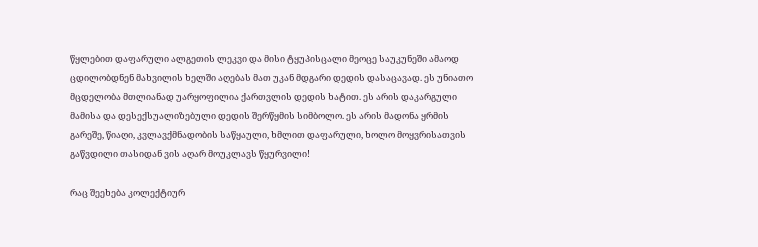წყლებით დაფარული ალგეთის ლეკვი და მისი ტყუპისცალი მეოცე საუკუნეში ამაოდ ცდილობდნენ მახვილის ხელში აღებას მათ უკან მდგარი დედის დასაცავად. ეს უნიათო მცდელობა მთლიანად უარყოფილია ქართვლის დედის ხატით. ეს არის დაკარგული მამისა და დესექსუალიზებული დედის შერწყმის სიმბოლო. ეს არის მადონა ყრმის გარეშე, წიაღი, კვლავქმნადობის საწყაული, ხმლით დაფარული, ხოლო მოყვრისათვის გაწვდილი თასიდან ვის აღარ მოუკლავს წყურვილი!

რაც შეეხება კოლექტიურ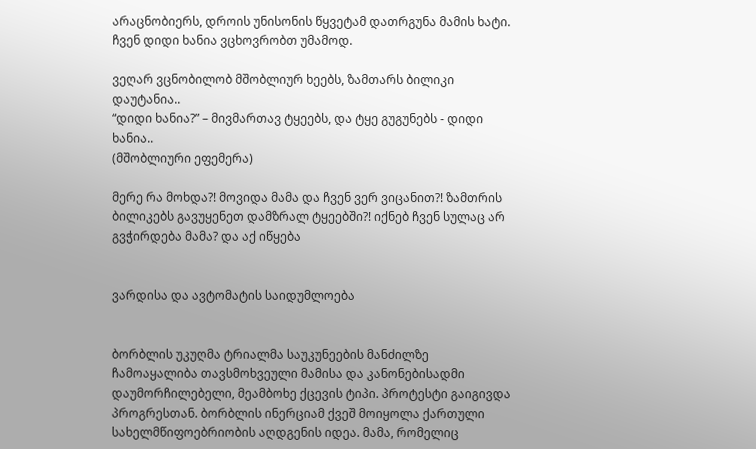არაცნობიერს, დროის უნისონის წყვეტამ დათრგუნა მამის ხატი. ჩვენ დიდი ხანია ვცხოვრობთ უმამოდ.

ვეღარ ვცნობილობ მშობლიურ ხეებს, ზამთარს ბილიკი დაუტანია..
“დიდი ხანია?” – მივმართავ ტყეებს, და ტყე გუგუნებს - დიდი ხანია..
(მშობლიური ეფემერა)

მერე რა მოხდა?! მოვიდა მამა და ჩვენ ვერ ვიცანით?! ზამთრის ბილიკებს გავუყენეთ დამზრალ ტყეებში?! იქნებ ჩვენ სულაც არ გვჭირდება მამა? და აქ იწყება


ვარდისა და ავტომატის საიდუმლოება


ბორბლის უკუღმა ტრიალმა საუკუნეების მანძილზე ჩამოაყალიბა თავსმოხვეული მამისა და კანონებისადმი დაუმორჩილებელი, მეამბოხე ქცევის ტიპი. პროტესტი გაიგივდა პროგრესთან. ბორბლის ინერციამ ქვეშ მოიყოლა ქართული სახელმწიფოებრიობის აღდგენის იდეა. მამა, რომელიც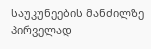საუკუნეების მანძილზე პირველად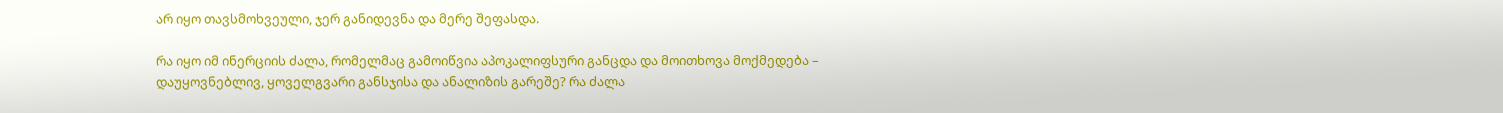არ იყო თავსმოხვეული, ჯერ განიდევნა და მერე შეფასდა.

რა იყო იმ ინერციის ძალა, რომელმაც გამოიწვია აპოკალიფსური განცდა და მოითხოვა მოქმედება – დაუყოვნებლივ, ყოველგვარი განსჯისა და ანალიზის გარეშე? რა ძალა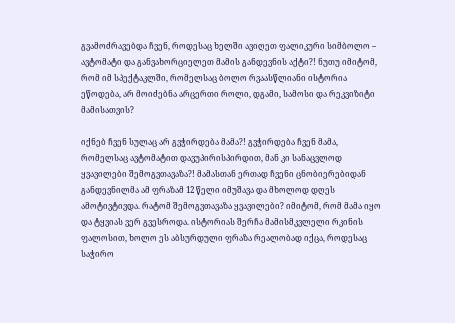გვამოძრავებდა ჩვენ, როდესაც ხელში ავიღეთ ფალიკური სიმბოლო – ავტომატი და განვახორციელეთ მამის განდევნის აქტი?! ნუთუ იმიტომ, რომ იმ სპექტაკლში, რომელსაც ბოლო რვაასწლიანი ისტორია ეწოდება, არ მოიძებნა არცერთი როლი, დგამი, სამოსი და რეკვიზიტი მამისათვის?

იქნებ ჩვენ სულაც არ გვჭირდება მამა?! გვჭირდება ჩვენ მამა, რომელსაც ავტომატით დავუპირისპირდით, მან კი სანაცვლოდ ყვავილები შემოგვთავაზა?! მამასთან ერთად ჩვენი ცნობიერებიდან განდევნილმა ამ ფრაზამ 12 წელი იმუშავა და მხოლოდ დღეს ამოტივტივდა. რატომ შემოგვთავაზა ყვავილები? იმიტომ, რომ მამა იყო და ტყვიას ვერ გვესროდა. ისტორიას შერჩა მამისმკვლელი რკინის ფალოსით, ხოლო ეს აბსურდული ფრაზა რეალობად იქცა, როდესაც საჭირო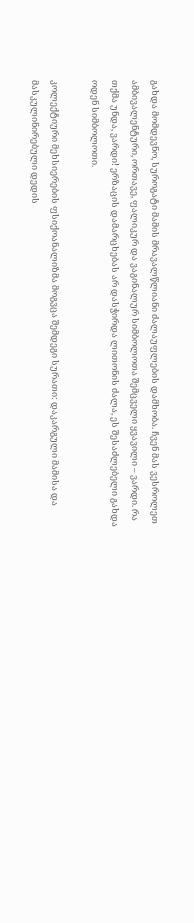გახდა მომდევნო, სუროგატი მამის მრავალწლიანი ძალაუფლების დამხობა. ჩვენ მას ვესროლეთ ამბივალენტური, ორთავე, ფალიკურ და ვაგინალურ სიმბოლოთა შემცველი ყვავილი – ვარდი. რა თქმა უნდა, ვარდი! ერზაცის დამარცხებას არ დასჭირდა ლითონის ძალა, ეს შესაძლებელი გახდა ოდენ სიმბოლოთი.

კოლექტიური მეხსიერების ფსიქოანალიზმა მოგვცა შემდეგი სურათი: დაკარგული მამისა და მასკულინირებული დედის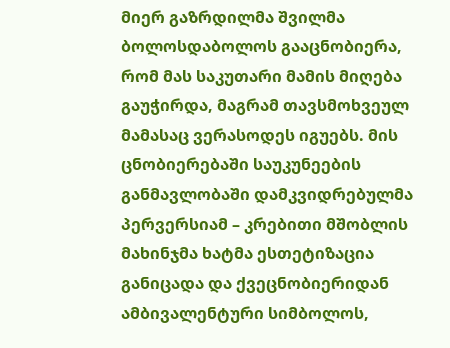მიერ გაზრდილმა შვილმა ბოლოსდაბოლოს გააცნობიერა, რომ მას საკუთარი მამის მიღება გაუჭირდა, მაგრამ თავსმოხვეულ მამასაც ვერასოდეს იგუებს. მის ცნობიერებაში საუკუნეების განმავლობაში დამკვიდრებულმა პერვერსიამ – კრებითი მშობლის მახინჯმა ხატმა ესთეტიზაცია განიცადა და ქვეცნობიერიდან ამბივალენტური სიმბოლოს,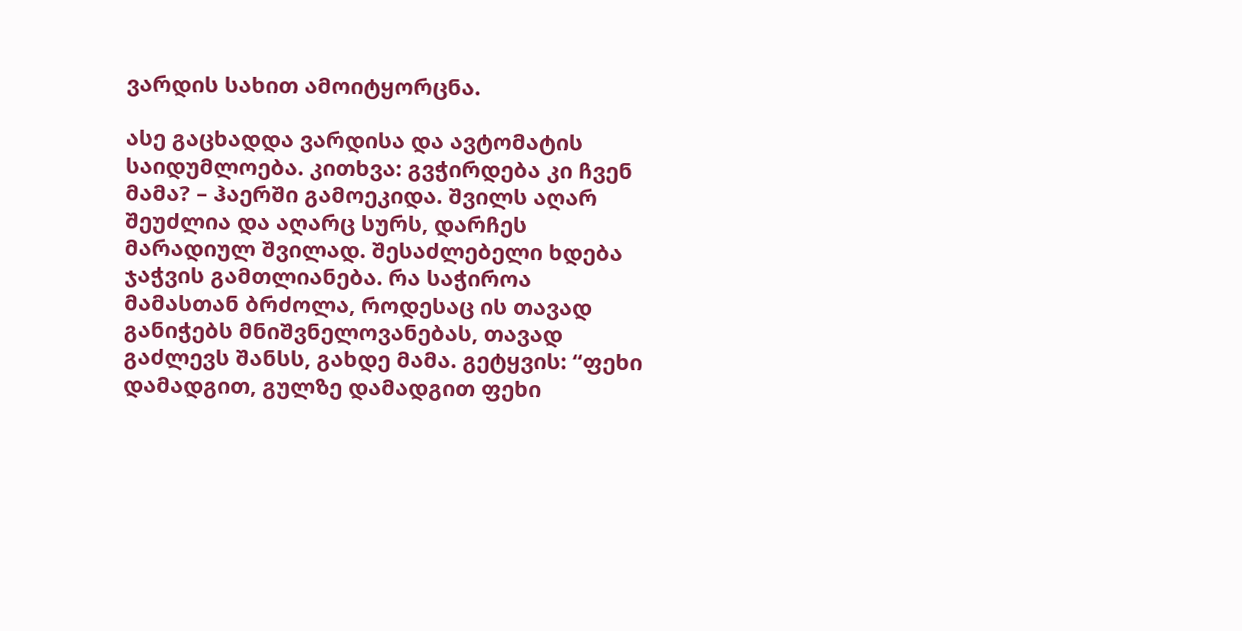ვარდის სახით ამოიტყორცნა.

ასე გაცხადდა ვარდისა და ავტომატის საიდუმლოება. კითხვა: გვჭირდება კი ჩვენ მამა? – ჰაერში გამოეკიდა. შვილს აღარ შეუძლია და აღარც სურს, დარჩეს მარადიულ შვილად. შესაძლებელი ხდება ჯაჭვის გამთლიანება. რა საჭიროა მამასთან ბრძოლა, როდესაც ის თავად განიჭებს მნიშვნელოვანებას, თავად გაძლევს შანსს, გახდე მამა. გეტყვის: “ფეხი დამადგით, გულზე დამადგით ფეხი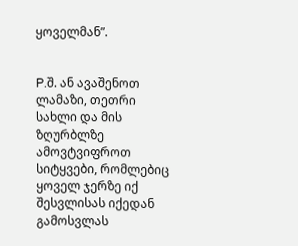ყოველმან”.


P.შ. ან ავაშენოთ ლამაზი, თეთრი სახლი და მის ზღურბლზე ამოვტვიფროთ სიტყვები, რომლებიც ყოველ ჯერზე იქ შესვლისას იქედან გამოსვლას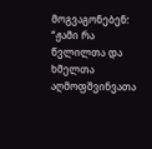მოგვაგონებენ:
“ჟამი რა წვლილთა და ხმელთა აღმოფშვინვათა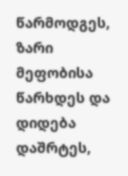წარმოდგეს,
ზარი მეფობისა წარხდეს და დიდება დაშრტეს,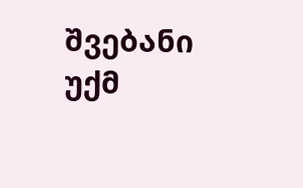შვებანი უქმ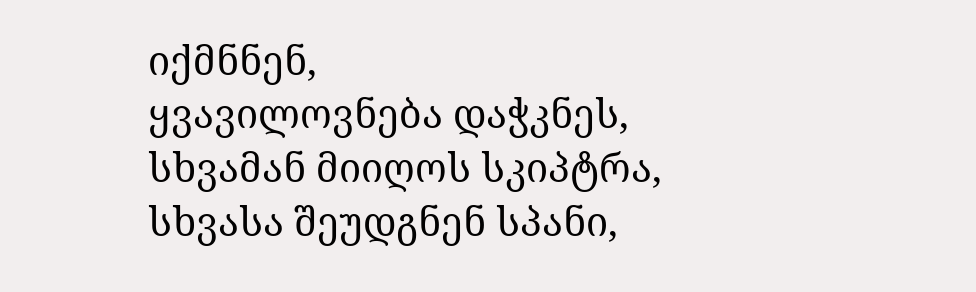იქმნნენ,
ყვავილოვნება დაჭკნეს,
სხვამან მიიღოს სკიპტრა,
სხვასა შეუდგნენ სპანი,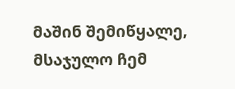მაშინ შემიწყალე, მსაჯულო ჩემ